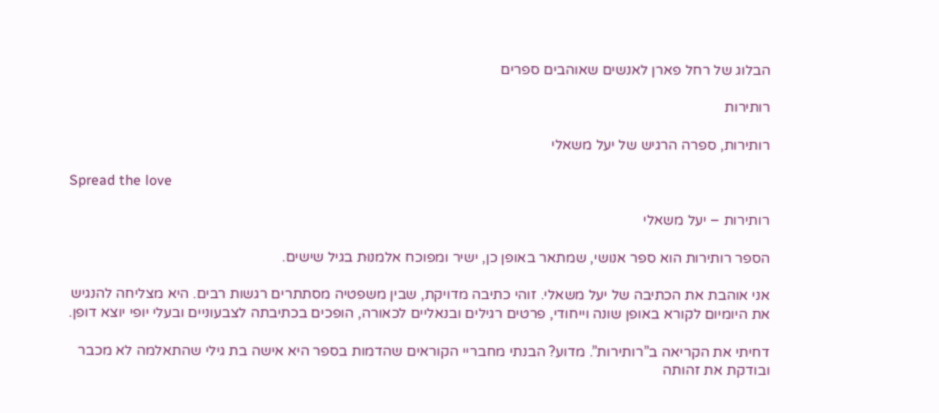הבלוג של רחל פארן לאנשים שאוהבים ספרים

רותירות

רותירות, ספרה הרגיש של יעל משאלי

Spread the love

רותירות – יעל משאלי

הספר רותירות הוא ספר אנושי, שמתאר באופן כן, ישיר ומפוכח אלמנוּת בגיל שישים.

אני אוהבת את הכתיבה של יעל משאלי. זוהי כתיבה מדויקת, שבין משפטיה מסתתרים רגשות רבים. היא מצליחה להנגיש את היומיום לקורא באופן שונה וייחודי, פרטים רגילים ובנאליים לכאורה, הופכים בכתיבתה לצבעוניים ובעלי יופי יוצא דופן.

דחיתי את הקריאה ב”רותירות”. מדוע? הבנתי מחבריי הקוראים שהדמות בספר היא אישה בת גילי שהתאלמה לא מכבר ובודקת את זהותה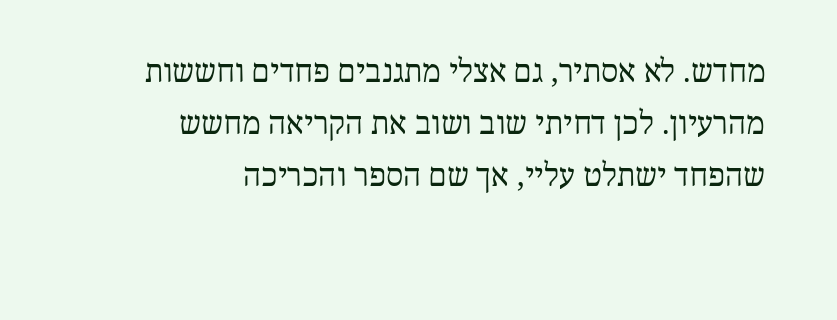מחדש. לא אסתיר, גם אצלי מתגנבים פחדים וחששות מהרעיון. לכן דחיתי שוב ושוב את הקריאה מחשש שהפחד ישתלט עליי, אך שם הספר והכריכה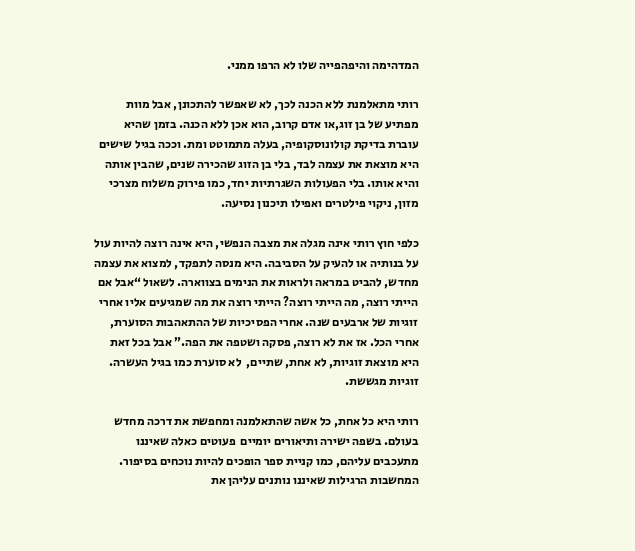המדהימה והיפהפייה שלו לא הרפו ממני.

רותי מתאלמנת ללא הכנה לכך, לא שאפשר להתכונן, אבל מוות מפתיע של בן זוג,או אדם קרוב, הוא אכן ללא הכנה. בזמן שהיא עוברת בדיקת קולונוסקופיה, בעלה מתמוטט ומת. וככה בגיל שישים היא מוצאת את עצמה לבד, בלי בן הזוג שהכירה שנים, שהבין אותה והיא אותו. בלי הפעולות השגרתיות יחד, כמו פירוק משלוח מצרכי מזון, ניקוי פילטרים ואפילו תיכנון נסיעה.

כלפי חוץ רותי אינה מגלה את מצבה הנפשי, היא אינה רוצה להיות עול על בנותיה או להעיק על הסביבה. היא מנסה לתפקד, למצוא את עצמה מחדש, להביט במראה ולראות את הנימים בצווארה. לשאול “אבל אם הייתי רוצה, מה הייתי רוצה? הייתי רוצה את מה שמגיעים אליו אחרי זוגיות של ארבעים שנה. אחרי הפסיכיות של ההתאהבות הסוערת, אחרי הכל. אז את לא רוצה, פסקה ושטפה את הפה.” אבל בכל זאת היא מוצאת זוגיות, לא אחת, שתיים,  לא סוערת כמו בגיל העשרה. זוגיות מגששת.

רותי היא כל אחת, כל אשה שהתאלמנה ומחפשת את דרכה מחדש בעולם. בשפה ישירה ותיאורים יומיים  פעוטים כאלה שאיננו מתעכבים עליהם, כמו קניית ספר הופכים להיות נוכחים בסיפור. המחשבות הרגילות שאיננו נותנים עליהן את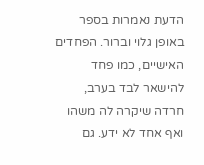הדעת נאמרות בספר באופן גלוי וברור. הפחדים האישיים, כמו פחד להישאר לבד בערב, חרדה שיקרה לה משהו ואף אחד לא ידע. גם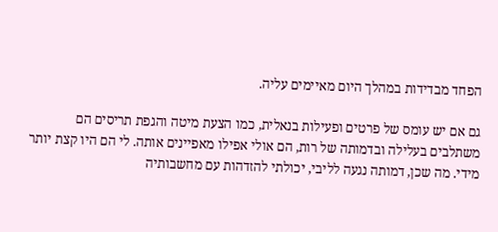הפחד מבדידות במהלך היום מאיימים עליה.

גם אם יש עומס של פרטים ופעילות בנאלית, כמו הצעת מיטה והגפת תריסים הם משתלבים בעלילה ובדמותה של רות, הם אולי אפילו מאפיינים אותה. לי הם היו קצת יותר מידי. מה שכן, דמותה נגעה לליבי, יכולתי להזדהות עם מחשבותיה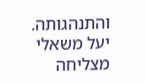והתנהגותה. יעל משאלי מצליחה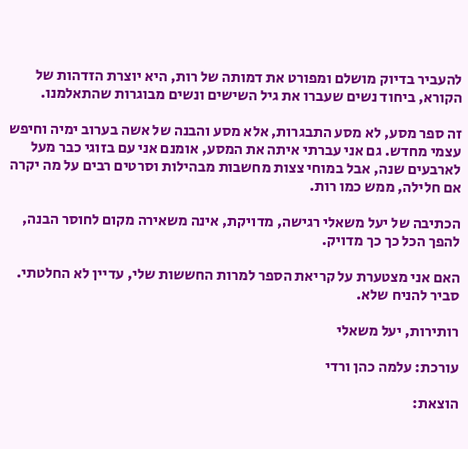להעביר בדיוק מושלם ומפורט את דמותה של רות, היא יוצרת הזדהות של הקורא, ביחוד נשים שעברו את גיל השישים ונשים מבוגרות שהתאלמנו.

זה ספר מסע, לא מסע התבגרות, אלא מסע והבנה של אשה בערוב ימיה וחיפש עצמי מחדש. גם אני עברתי איתה את המסע, אומנם אני עם בזוגי כבר מעל לארבעים שנה, אבל במוחי צצות מחשבות מבהילות וסרטים רבים על מה יקרה אם חלילה, ממש כמו רות.

הכתיבה של יעל משאלי רגישה, מדויקת, אינה משאירה מקום לחוסר הבנה, להפך הכל כך כך מדויק.

האם אני מצטערת על קריאת הספר למרות החששות שלי, עדיין לא החלטתי. סביר להניח שלא.

רותירות, יעל משאלי

עורכת: עלמה כהן ורדי

הוצאת: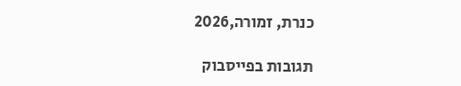כנרת, זמורה,2026

תגובות בפייסבוק